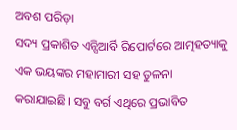ଅବଶ ପରିଡ଼ା
ସଦ୍ୟ ପ୍ରକାଶିତ ଏନ୍ସିଆର୍ବି ରିପୋର୍ଟରେ ଆତ୍ମହତ୍ୟାକୁ ଏକ ଭୟଙ୍କର ମହାମାରୀ ସହ ତୁଳନା କରାଯାଇଛି। ସବୁ ବର୍ଗ ଏଥିରେ ପ୍ରଭାବିତ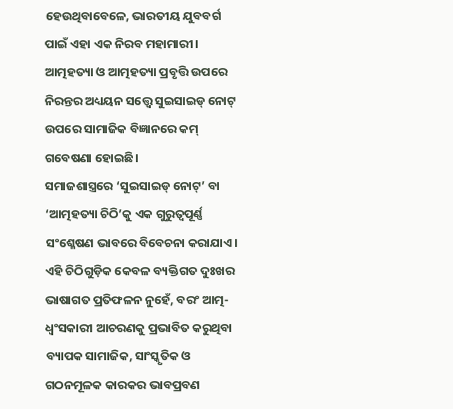ହେଉଥିବାବେଳେ, ଭାରତୀୟ ଯୁବବର୍ଗ ପାଇଁ ଏହା ଏକ ନିରବ ମହାମାରୀ। ଆତ୍ମହତ୍ୟା ଓ ଆତ୍ମହତ୍ୟା ପ୍ରବୃତ୍ତି ଉପରେ ନିରନ୍ତର ଅଧ୍ୟୟନ ସତ୍ତ୍ବେ ସୁଇସାଇଡ୍ ନୋଟ୍ ଉପରେ ସାମାଜିକ ବିଜ୍ଞାନରେ କମ୍ ଗବେଷଣା ହୋଇଛି।
ସମାଜଶାସ୍ତ୍ରରେ ‘ସୁଇସାଇଡ୍ ନୋଟ୍’ ବା ‘ଆତ୍ମହତ୍ୟା ଚିଠି’କୁ ଏକ ଗୁରୁତ୍ୱପୂର୍ଣ୍ଣ ସଂଶ୍ଳେଷଣ ଭାବରେ ବିବେଚନା କରାଯାଏ। ଏହି ଚିଠିଗୁଡ଼ିକ କେବଳ ବ୍ୟକ୍ତିଗତ ଦୁଃଖର ଭାଷାଗତ ପ୍ରତିଫଳନ ନୁହେଁ, ବରଂ ଆତ୍ମ-ଧ୍ୱଂସକାରୀ ଆଚରଣକୁ ପ୍ରଭାବିତ କରୁଥିବା ବ୍ୟାପକ ସାମାଜିକ, ସାଂସ୍କୃତିକ ଓ ଗଠନମୂଳକ କାରକର ଭାବପ୍ରବଣ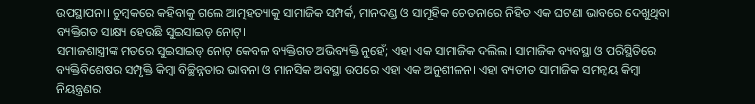ଉପସ୍ଥାପନା। ଚୁମ୍ବକରେ କହିବାକୁ ଗଲେ ଆତ୍ମହତ୍ୟାକୁ ସାମାଜିକ ସମ୍ପର୍କ, ମାନଦଣ୍ଡ ଓ ସାମୂହିକ ଚେତନାରେ ନିହିତ ଏକ ଘଟଣା ଭାବରେ ଦେଖୁଥିବା ବ୍ୟକ୍ତିଗତ ସାକ୍ଷ୍ୟ ହେଉଛି ସୁଇସାଇଡ୍ ନୋଟ୍।
ସମାଜଶାସ୍ତ୍ରୀଙ୍କ ମତରେ ସୁଇସାଇଡ୍ ନୋଟ୍ କେବଳ ବ୍ୟକ୍ତିଗତ ଅଭିବ୍ୟକ୍ତି ନୁହେଁ; ଏହା ଏକ ସାମାଜିକ ଦଲିଲ। ସାମାଜିକ ବ୍ୟବସ୍ଥା ଓ ପରିସ୍ଥିତିରେ ବ୍ୟକ୍ତିବିଶେଷର ସମ୍ପୃକ୍ତି କିମ୍ବା ବିଚ୍ଛିନ୍ନତାର ଭାବନା ଓ ମାନସିକ ଅବସ୍ଥା ଉପରେ ଏହା ଏକ ଅନୁଶୀଳନ। ଏହା ବ୍ୟତୀତ ସାମାଜିକ ସମନ୍ୱୟ କିମ୍ବା ନିୟନ୍ତ୍ରଣର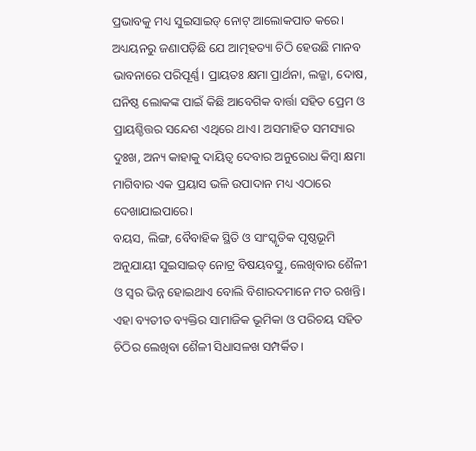ପ୍ରଭାବକୁ ମଧ୍ୟ ସୁଇସାଇଡ୍ ନୋଟ୍ ଆଲୋକପାତ କରେ।
ଅଧ୍ୟୟନରୁ ଜଣାପଡ଼ିଛି ଯେ ଆତ୍ମହତ୍ୟା ଚିଠି ହେଉଛି ମାନବ ଭାବନାରେ ପରିପୂର୍ଣ୍ଣ। ପ୍ରାୟତଃ କ୍ଷମା ପ୍ରାର୍ଥନା, ଲଜ୍ଜା, ଦୋଷ, ଘନିଷ୍ଠ ଲୋକଙ୍କ ପାଇଁ କିଛି ଆବେଗିକ ବାର୍ତ୍ତା ସହିତ ପ୍ରେମ ଓ ପ୍ରାୟଶ୍ଚିତ୍ତର ସନ୍ଦେଶ ଏଥିରେ ଥାଏ। ଅସମାହିତ ସମସ୍ୟାର ଦୁଃଖ, ଅନ୍ୟ କାହାକୁ ଦାୟିତ୍ୱ ଦେବାର ଅନୁରୋଧ କିମ୍ବା କ୍ଷମା ମାଗିବାର ଏକ ପ୍ରୟାସ ଭଳି ଉପାଦାନ ମଧ୍ୟ ଏଠାରେ ଦେଖାଯାଇପାରେ।
ବୟସ, ଲିଙ୍ଗ, ବୈବାହିକ ସ୍ଥିତି ଓ ସାଂସ୍କୃତିକ ପୃଷ୍ଠଭୂମି ଅନୁଯାୟୀ ସୁଇସାଇଡ୍ ନୋଟ୍ର ବିଷୟବସ୍ତୁ, ଲେଖିବାର ଶୈଳୀ ଓ ସ୍ୱର ଭିନ୍ନ ହୋଇଥାଏ ବୋଲି ବିଶାରଦମାନେ ମତ ରଖନ୍ତି। ଏହା ବ୍ୟତୀତ ବ୍ୟକ୍ତିର ସାମାଜିକ ଭୂମିକା ଓ ପରିଚୟ ସହିତ ଚିଠିର ଲେଖିବା ଶୈଳୀ ସିଧାସଳଖ ସମ୍ପର୍କିତ।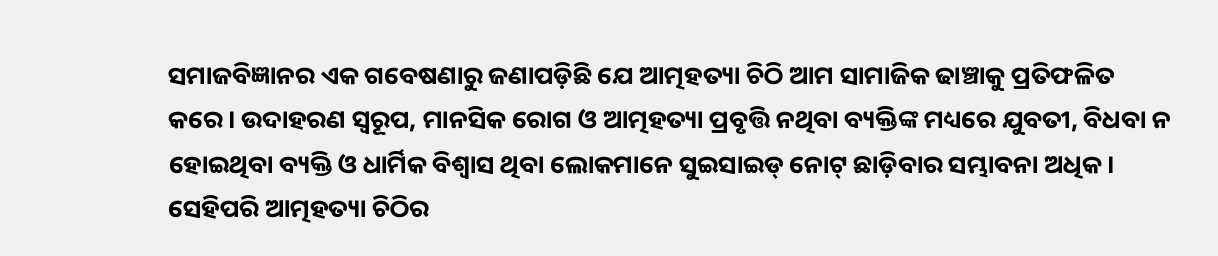ସମାଜବିଜ୍ଞାନର ଏକ ଗବେଷଣାରୁ ଜଣାପଡ଼ିଛି ଯେ ଆତ୍ମହତ୍ୟା ଚିଠି ଆମ ସାମାଜିକ ଢାଞ୍ଚାକୁ ପ୍ରତିଫଳିତ କରେ। ଉଦାହରଣ ସ୍ୱରୂପ, ମାନସିକ ରୋଗ ଓ ଆତ୍ମହତ୍ୟା ପ୍ରବୃତ୍ତି ନଥିବା ବ୍ୟକ୍ତିଙ୍କ ମଧ୍ୟରେ ଯୁବତୀ, ବିଧବା ନ ହୋଇଥିବା ବ୍ୟକ୍ତି ଓ ଧାର୍ମିକ ବିଶ୍ୱାସ ଥିବା ଲୋକମାନେ ସୁଇସାଇଡ୍ ନୋଟ୍ ଛାଡ଼ିବାର ସମ୍ଭାବନା ଅଧିକ। ସେହିପରି ଆତ୍ମହତ୍ୟା ଚିଠିର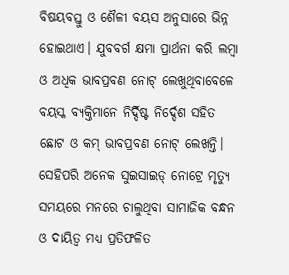ବିଷୟବସ୍ତୁ ଓ ଶୈଳୀ ବୟସ ଅନୁସାରେ ଭିନ୍ନ ହୋଇଥାଏ। ଯୁବବର୍ଗ କ୍ଷମା ପ୍ରାର୍ଥନା କରି ଲମ୍ବା ଓ ଅଧିକ ଭାବପ୍ରବଣ ନୋଟ୍ ଲେଖୁଥିବାବେଳେ ବୟସ୍କ ବ୍ୟକ୍ତିମାନେ ନିର୍ଦ୍ଦିଷ୍ଟ ନିର୍ଦ୍ଦେଶ ସହିତ ଛୋଟ ଓ କମ୍ ଭାବପ୍ରବଣ ନୋଟ୍ ଲେଖନ୍ତି। ସେହିପରି ଅନେକ ସୁଇସାଇଡ୍ ନୋଟ୍ରେ ମୃତ୍ୟୁ ସମୟରେ ମନରେ ଚାଲୁଥିବା ସାମାଜିକ ବନ୍ଧନ ଓ ଦାୟିତ୍ୱ ମଧ୍ୟ ପ୍ରତିଫଳିତ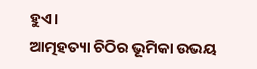ହୁଏ।
ଆତ୍ମହତ୍ୟା ଚିଠିର ଭୂମିକା ଉଭୟ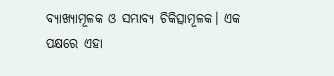ବ୍ୟାଖ୍ୟାମୂଳକ ଓ ସମ୍ଭାବ୍ୟ ଚିକିତ୍ସାମୂଳକ। ଏକ ପକ୍ଷରେ ଏହା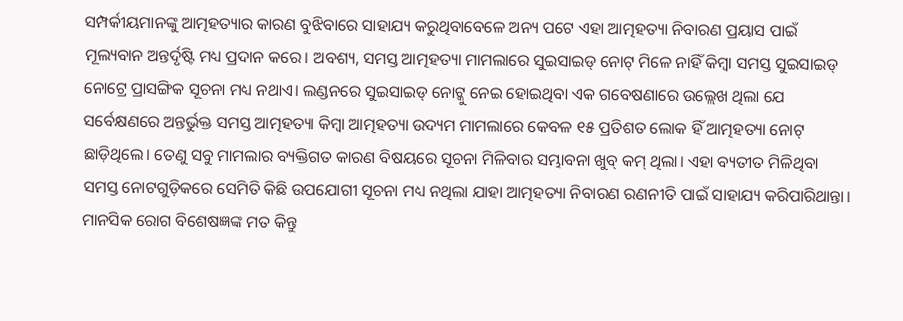ସମ୍ପର୍କୀୟମାନଙ୍କୁ ଆତ୍ମହତ୍ୟାର କାରଣ ବୁଝିବାରେ ସାହାଯ୍ୟ କରୁଥିବାବେଳେ ଅନ୍ୟ ପଟେ ଏହା ଆତ୍ମହତ୍ୟା ନିବାରଣ ପ୍ରୟାସ ପାଇଁ ମୂଲ୍ୟବାନ ଅନ୍ତର୍ଦୃଷ୍ଟି ମଧ୍ୟ ପ୍ରଦାନ କରେ। ଅବଶ୍ୟ, ସମସ୍ତ ଆତ୍ମହତ୍ୟା ମାମଲାରେ ସୁଇସାଇଡ୍ ନୋଟ୍ ମିଳେ ନାହିଁ କିମ୍ବା ସମସ୍ତ ସୁଇସାଇଡ୍ ନୋଟ୍ରେ ପ୍ରାସଙ୍ଗିକ ସୂଚନା ମଧ୍ୟ ନଥାଏ। ଲଣ୍ଡନରେ ସୁଇସାଇଡ୍ ନୋଟ୍କୁ ନେଇ ହୋଇଥିବା ଏକ ଗବେଷଣାରେ ଉଲ୍ଲେଖ ଥିଲା ଯେ ସର୍ବେକ୍ଷଣରେ ଅନ୍ତର୍ଭୁକ୍ତ ସମସ୍ତ ଆତ୍ମହତ୍ୟା କିମ୍ବା ଆତ୍ମହତ୍ୟା ଉଦ୍ୟମ ମାମଲାରେ କେବଳ ୧୫ ପ୍ରତିଶତ ଲୋକ ହିଁ ଆତ୍ମହତ୍ୟା ନୋଟ୍ ଛାଡ଼ିଥିଲେ। ତେଣୁ ସବୁ ମାମଲାର ବ୍ୟକ୍ତିଗତ କାରଣ ବିଷୟରେ ସୂଚନା ମିଳିବାର ସମ୍ଭାବନା ଖୁବ୍ କମ୍ ଥିଲା। ଏହା ବ୍ୟତୀତ ମିଳିଥିବା ସମସ୍ତ ନୋଟଗୁଡ଼ିକରେ ସେମିତି କିଛି ଉପଯୋଗୀ ସୂଚନା ମଧ୍ୟ ନଥିଲା ଯାହା ଆତ୍ମହତ୍ୟା ନିବାରଣ ରଣନୀତି ପାଇଁ ସାହାଯ୍ୟ କରିପାରିଥାନ୍ତା।
ମାନସିକ ରୋଗ ବିଶେଷଜ୍ଞଙ୍କ ମତ କିନ୍ତୁ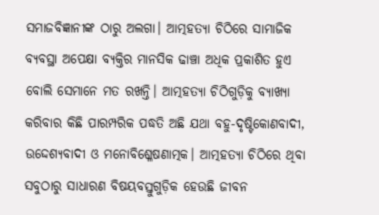ସମାଜବିଜ୍ଞାନୀଙ୍କ ଠାରୁ ଅଲଗା। ଆତ୍ମହତ୍ୟା ଚିଠିରେ ସାମାଜିକ ବ୍ୟବସ୍ଥା ଅପେକ୍ଷା ବ୍ୟକ୍ତିର ମାନସିକ ଢାଞ୍ଚା ଅଧିକ ପ୍ରକାଶିତ ହୁଏ ବୋଲି ସେମାନେ ମତ ରଖନ୍ତି। ଆତ୍ମହତ୍ୟା ଚିଠିଗୁଡ଼ିକୁ ବ୍ୟାଖ୍ୟା କରିବାର କିଛି ପାରମ୍ପରିକ ପଦ୍ଧତି ଅଛି ଯଥା ବହୁ-ଦୃଷ୍ଟିକୋଣବାଦୀ, ଉଦ୍ଦେଶ୍ୟବାଦୀ ଓ ମନୋବିଶ୍ଳେଷଣାତ୍ମକ। ଆତ୍ମହତ୍ୟା ଚିଠିରେ ଥିବା ସବୁଠାରୁ ସାଧାରଣ ବିଷୟବସ୍ତୁଗୁଡ଼ିକ ହେଉଛି ଜୀବନ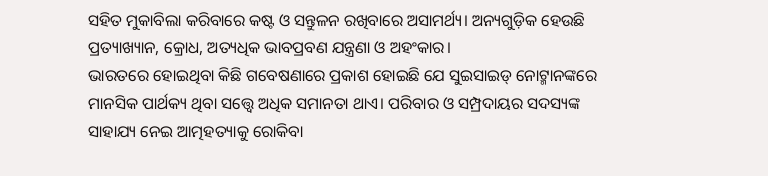ସହିତ ମୁକାବିଲା କରିବାରେ କଷ୍ଟ ଓ ସନ୍ତୁଳନ ରଖିବାରେ ଅସାମର୍ଥ୍ୟ। ଅନ୍ୟଗୁଡ଼ିକ ହେଉଛି ପ୍ରତ୍ୟାଖ୍ୟାନ, କ୍ରୋଧ, ଅତ୍ୟଧିକ ଭାବପ୍ରବଣ ଯନ୍ତ୍ରଣା ଓ ଅହଂକାର।
ଭାରତରେ ହୋଇଥିବା କିଛି ଗବେଷଣାରେ ପ୍ରକାଶ ହୋଇଛି ଯେ ସୁଇସାଇଡ୍ ନୋଟ୍ମାନଙ୍କରେ ମାନସିକ ପାର୍ଥକ୍ୟ ଥିବା ସତ୍ତ୍ବେ ଅଧିକ ସମାନତା ଥାଏ। ପରିବାର ଓ ସମ୍ପ୍ରଦାୟର ସଦସ୍ୟଙ୍କ ସାହାଯ୍ୟ ନେଇ ଆତ୍ମହତ୍ୟାକୁ ରୋକିବା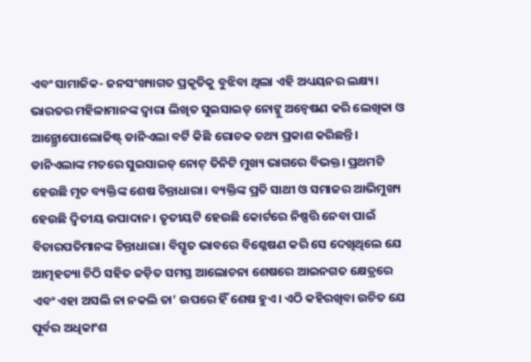ଏବଂ ସାମାଜିକ- ଜନସଂଖ୍ୟାଗତ ପ୍ରକୃତିକୁ ବୁଝିବା ଥିଲା ଏହି ଅଧ୍ୟୟନର ଲକ୍ଷ୍ୟ।
ଭାରତର ମହିଳାମାନଙ୍କ ଦ୍ୱାରା ଲିଖିତ ସୁଇସାଇଡ୍ ନୋଟ୍କୁ ଅନ୍ବେଷଣ କରି ଲେଖିକା ଓ ଆନ୍ଥ୍ରୋପୋଲୋଜିଷ୍ଟ୍ ଡାନିଏଲା ବର୍ଟି କିଛି ରୋଚକ ତଥ୍ୟ ପ୍ରକାଶ କରିଛନ୍ତି। ଡାନିଏଲାଙ୍କ ମତରେ ସୁଇସାଇଡ୍ ନୋଟ୍ ତିନିଟି ମୁଖ୍ୟ ଭାଗରେ ବିଭକ୍ତ। ପ୍ରଥମଟି ହେଉଛି ମୃତ ବ୍ୟକ୍ତିଙ୍କ ଶେଷ ଚିନ୍ତାଧାରା। ବ୍ୟକ୍ତିଙ୍କ ପ୍ରତି ସାଥୀ ଓ ସମାଜର ଆଭିମୁଖ୍ୟ ହେଉଛି ଦ୍ବିତୀୟ ଉପାଦାନ। ତୃତୀୟଟି ହେଉଛି କୋର୍ଟରେ ନିଷ୍ପତ୍ତି ନେବା ପାଇଁ ବିଚାରପତିମାନଙ୍କ ଚିନ୍ତାଧାରା। ବିସ୍ତୃତ ଭାବରେ ବିଶ୍ଳେଷଣ କରି ସେ ଦେଖିଥିଲେ ଯେ ଆତ୍ମହତ୍ୟା ଚିଠି ସହିତ ଜଡ଼ିତ ସମସ୍ତ ଆଲୋଚନା ଶେଷରେ ଆଇନଗତ କ୍ଷେତ୍ରରେ ଏବଂ ଏହା ଅସଲି ନା ନକଲି ତା’ ଉପରେ ହିଁ ଶେଷ ହୁଏ। ଏଠି କହିରଖିବା ଉଚିତ ଯେ ପୂର୍ବର ଅଧିକାଂଶ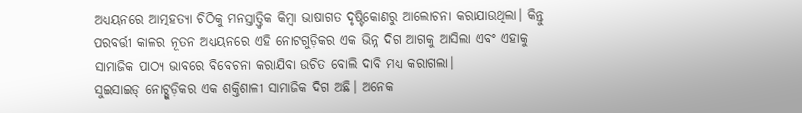ଅଧ୍ୟୟନରେ ଆତ୍ମହତ୍ୟା ଚିଠିକୁ ମନସ୍ତାତ୍ତ୍ୱିକ କିମ୍ବା ଭାଷାଗତ ଦୃଷ୍ଟିକୋଣରୁ ଆଲୋଚନା କରାଯାଉଥିଲା। କିନ୍ତୁ ପରବର୍ତ୍ତୀ କାଳର ନୂତନ ଅଧ୍ୟୟନରେ ଏହି ନୋଟଗୁଡ଼ିକର ଏକ ଭିନ୍ନ ଦିଗ ଆଗକୁ ଆସିଲା ଏବଂ ଏହାକୁ ସାମାଜିକ ପାଠ୍ୟ ଭାବରେ ବିବେଚନା କରାଯିବା ଉଚିତ ବୋଲି ଦାବି ମଧ୍ୟ କରାଗଲା।
ସୁଇସାଇଡ୍ ନୋଟ୍ଗୁଡ଼ିକର ଏକ ଶକ୍ତିଶାଳୀ ସାମାଜିକ ଦିଗ ଅଛି। ଅନେକ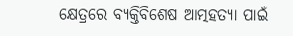କ୍ଷେତ୍ରରେ ବ୍ୟକ୍ତିବିଶେଷ ଆତ୍ମହତ୍ୟା ପାଇଁ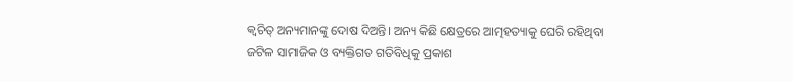କ୍ୱଚିତ୍ ଅନ୍ୟମାନଙ୍କୁ ଦୋଷ ଦିଅନ୍ତି। ଅନ୍ୟ କିଛି କ୍ଷେତ୍ରରେ ଆତ୍ମହତ୍ୟାକୁ ଘେରି ରହିଥିବା ଜଟିଳ ସାମାଜିକ ଓ ବ୍ୟକ୍ତିଗତ ଗତିବିଧିକୁ ପ୍ରକାଶ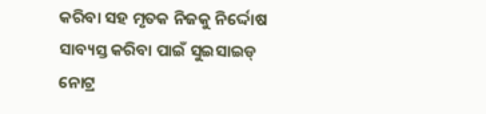କରିବା ସହ ମୃତକ ନିଜକୁ ନିର୍ଦ୍ଦୋଷ ସାବ୍ୟସ୍ତ କରିବା ପାଇଁ ସୁଇସାଇଡ୍ ନୋଟ୍ର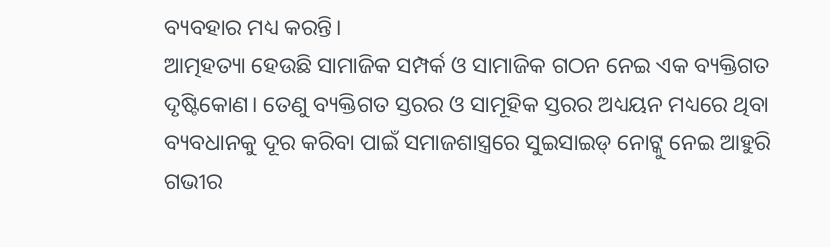ବ୍ୟବହାର ମଧ୍ୟ କରନ୍ତି।
ଆତ୍ମହତ୍ୟା ହେଉଛି ସାମାଜିକ ସମ୍ପର୍କ ଓ ସାମାଜିକ ଗଠନ ନେଇ ଏକ ବ୍ୟକ୍ତିଗତ ଦୃଷ୍ଟିକୋଣ। ତେଣୁ ବ୍ୟକ୍ତିଗତ ସ୍ତରର ଓ ସାମୂହିକ ସ୍ତରର ଅଧ୍ୟୟନ ମଧ୍ୟରେ ଥିବା ବ୍ୟବଧାନକୁ ଦୂର କରିବା ପାଇଁ ସମାଜଶାସ୍ତ୍ରରେ ସୁଇସାଇଡ୍ ନୋଟ୍କୁ ନେଇ ଆହୁରି ଗଭୀର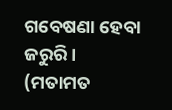ଗବେଷଣା ହେବା ଜରୁରି।
(ମତାମତ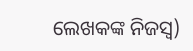ଲେଖକଙ୍କ ନିଜସ୍ବ)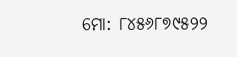ମୋ: ୮୪୫୬୮୭୯୫୨୨